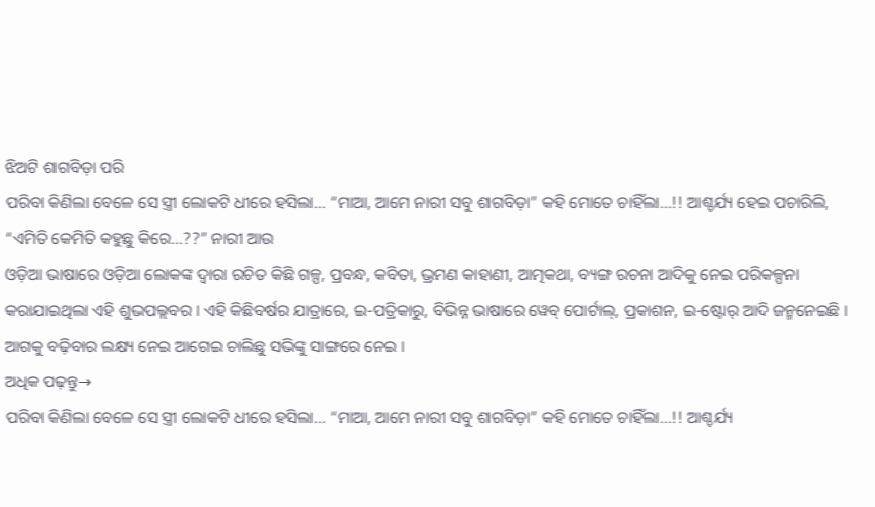ଝିଅଟି ଶାଗବିଡ଼ା ପରି
ପରିବା କିଣିଲା ବେଳେ ସେ ସ୍ତ୍ରୀ ଲୋକଟି ଧୀରେ ହସିଲା… “ମାଆ, ଆମେ ନାରୀ ସବୁ ଶାଗବିଡ଼ା” କହି ମୋତେ ଚାହିଁଲା…!! ଆଶ୍ଚର୍ଯ୍ୟ ହେଇ ପଚାରିଲି, “ଏମିତି କେମିତି କହୁଛୁ କିରେ…??” ନାରୀ ଆଉ
ଓଡ଼ିଆ ଭାଷାରେ ଓଡ଼ିଆ ଲୋକଙ୍କ ଦ୍ୱାରା ରଚିତ କିଛି ଗଳ୍ପ, ପ୍ରବନ୍ଧ, କବିତା, ଭ୍ରମଣ କାହାଣୀ, ଆତ୍ମକଥା, ବ୍ୟଙ୍ଗ ରଚନା ଆଦିକୁ ନେଇ ପରିକଳ୍ପନା କରାଯାଇଥିଲା ଏହି ଶୁଭପଲ୍ଲବର । ଏହି କିଛିବର୍ଷର ଯାତ୍ରାରେ, ଇ-ପତ୍ରିକାରୁ, ବିଭିନ୍ନ ଭାଷାରେ ୱେବ୍ ପୋର୍ଟାଲ୍, ପ୍ରକାଶନ, ଇ-ଷ୍ଟୋର୍ ଆଦି ଜନ୍ମନେଇଛି । ଆଗକୁ ବଢ଼ିବାର ଲକ୍ଷ୍ୟ ନେଇ ଆଗେଇ ଚାଲିଛୁ ସଭିଙ୍କୁ ସାଙ୍ଗରେ ନେଇ ।
ଅଧିକ ପଢ଼ନ୍ତୁ→
ପରିବା କିଣିଲା ବେଳେ ସେ ସ୍ତ୍ରୀ ଲୋକଟି ଧୀରେ ହସିଲା… “ମାଆ, ଆମେ ନାରୀ ସବୁ ଶାଗବିଡ଼ା” କହି ମୋତେ ଚାହିଁଲା…!! ଆଶ୍ଚର୍ଯ୍ୟ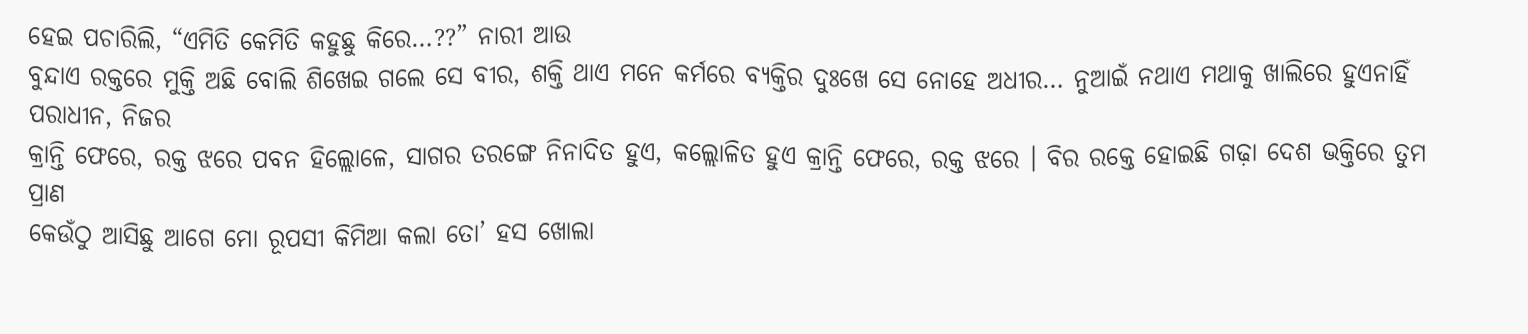ହେଇ ପଚାରିଲି, “ଏମିତି କେମିତି କହୁଛୁ କିରେ…??” ନାରୀ ଆଉ
ବୁନ୍ଦାଏ ରକ୍ତରେ ମୁକ୍ତି ଅଛି ବୋଲି ଶିଖେଇ ଗଲେ ସେ ବୀର, ଶକ୍ତି ଥାଏ ମନେ କର୍ମରେ ବ୍ୟକ୍ତିର ଦୁଃଖେ ସେ ନୋହେ ଅଧୀର… ନୁଆଇଁ ନଥାଏ ମଥାକୁ ଖାଲିରେ ହୁଏନାହିଁ ପରାଧୀନ, ନିଜର
କ୍ରାନ୍ତି ଫେରେ, ରକ୍ତ ଝରେ ପବନ ହିଲ୍ଲୋଳେ, ସାଗର ତରଙ୍ଗେ ନିନାଦିତ ହୁଏ, କଲ୍ଲୋଳିତ ହୁଏ କ୍ରାନ୍ତି ଫେରେ, ରକ୍ତ ଝରେ । ବିର ରକ୍ତେ ହୋଇଛି ଗଢ଼ା ଦେଶ ଭକ୍ତିରେ ତୁମ ପ୍ରାଣ
କେଉଁଠୁ ଆସିଛୁ ଆଗେ ମୋ ରୂପସୀ କିମିଆ କଲା ତୋ’ ହସ ଖୋଲା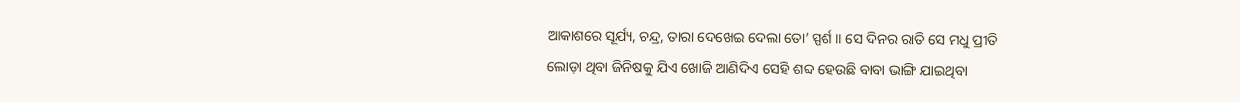ଆକାଶରେ ସୂର୍ଯ୍ୟ, ଚନ୍ଦ୍ର, ତାରା ଦେଖେଇ ଦେଲା ତୋ’ ସ୍ପର୍ଶ ॥ ସେ ଦିନର ରାତି ସେ ମଧୁ ପ୍ରୀତି
ଲୋଡ଼ା ଥିବା ଜିନିଷକୁ ଯିଏ ଖୋଜି ଆଣିଦିଏ ସେହି ଶବ୍ଦ ହେଉଛି ବାବା ଭାଙ୍ଗି ଯାଇଥିବା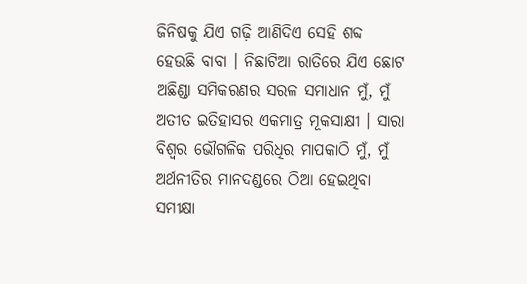ଜିନିଷକୁ ଯିଏ ଗଢ଼ି ଆଣିଦିଏ ସେହି ଶବ୍ଦ ହେଉଛି ବାବା । ନିଛାଟିଆ ରାତିରେ ଯିଏ ଛୋଟ
ଅଛିଣ୍ଡା ସମିକରଣର ସରଳ ସମାଧାନ ମୁଁ, ମୁଁ ଅତୀତ ଇତିହାସର ଏକମାତ୍ର ମୂକସାକ୍ଷୀ । ସାରା ବିଶ୍ୱର ଭୌଗଳିକ ପରିଧିର ମାପକାଠି ମୁଁ, ମୁଁ ଅର୍ଥନୀତିର ମାନଦଣ୍ଡରେ ଠିଆ ହେଇଥିବା ସମୀକ୍ଷା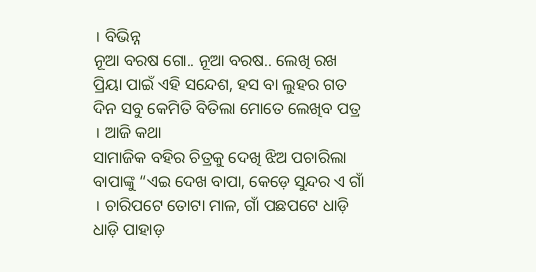। ବିଭିନ୍ନ
ନୂଆ ବରଷ ଗୋ.. ନୂଆ ବରଷ.. ଲେଖି ରଖ ପ୍ରିୟା ପାଇଁ ଏହି ସନ୍ଦେଶ, ହସ ବା ଲୁହର ଗତ ଦିନ ସବୁ କେମିତି ବିତିଲା ମୋତେ ଲେଖିବ ପତ୍ର । ଆଜି କଥା
ସାମାଜିକ ବହିର ଚିତ୍ରକୁ ଦେଖି ଝିଅ ପଚାରିଲା ବାପାଙ୍କୁ “ଏଇ ଦେଖ ବାପା, କେଡ଼େ ସୁନ୍ଦର ଏ ଗାଁ । ଚାରିପଟେ ତୋଟା ମାଳ, ଗାଁ ପଛପଟେ ଧାଡ଼ି ଧାଡ଼ି ପାହାଡ଼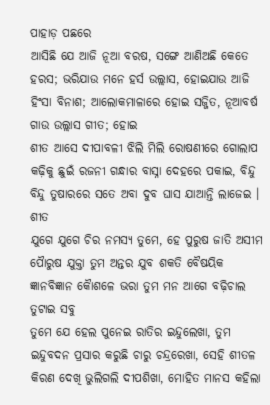ପାହାଡ଼ ପଛରେ
ଆସିଛି ଯେ ଆଜି ନୂଆ ବରଷ, ସଙ୍ଗେ ଆଣିଅଛି କେତେ ହରସ; ଭରିଯାଉ ମନେ ହର୍ସ ଉଲ୍ଲାସ, ହୋଇଯାଉ ଆଜି ହିଂସା ବିନାଶ; ଆଲୋକମାଳାରେ ହୋଇ ସଜ୍ଜିତ, ନୂଆବର୍ଷ ଗାଉ ଉଲ୍ଲାସ ଗୀତ; ହୋଇ
ଶୀତ ଆସେ ଦୀପାବଳୀ ଝିଲି ମିଲି ରୋଷଣୀରେ ଗୋଲାପ କଢ଼ିକୁ ଛୁଇଁ ରଜନୀ ଗନ୍ଧାର ବାସ୍ନା ଦେହରେ ପକାଇ, ବିନ୍ଦୁ ବିନ୍ଦୁ ତୁଷାରରେ ସତେ ଅବା ଦୁବ ଘାସ ଯାଆନ୍ତି ଲାଜେଇ । ଶୀତ
ଯୁଗେ ଯୁଗେ ଚିର ନମସ୍ୟ ତୁମେ, ହେ ପୁରୁଷ ଜାତି ଅସୀମ ପୈାରୁଷ ଯୁକ୍ତା ତୁମ ଅନ୍ତର ଯୁବ ଶକତି ବୈଷୟିକ ଜ୍ଞାନବିଜ୍ଞାନ କୈାଶଳେ ଭରା ତୁମ ମନ ଆଗେ ବଢ଼ିଚାଲ ତୁଟାଇ ସବୁ
ତୁମେ ଯେ ହେଲ ପୁନେଇ ରାତିର ଇନ୍ଦୁଲେଖା, ତୁମ ଇନ୍ଦୁବଦନ ପ୍ରସାର କରୁଛି ଚାରୁ ଚନ୍ଦ୍ରରେଖା, ସେହି ଶୀତଳ କିରଣ ଦେଖି ଭୁଲିଗଲି ଦୀପଶିଖା, ମୋହିତ ମାନସ କହିଲା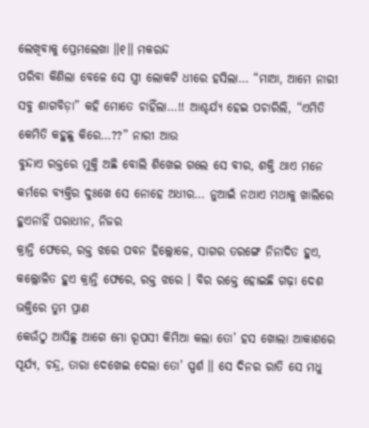ଲେଖିବାକୁ ପ୍ରେମଲେଖା ॥୧॥ ମକରନ୍ଦ
ପରିବା କିଣିଲା ବେଳେ ସେ ସ୍ତ୍ରୀ ଲୋକଟି ଧୀରେ ହସିଲା… “ମାଆ, ଆମେ ନାରୀ ସବୁ ଶାଗବିଡ଼ା” କହି ମୋତେ ଚାହିଁଲା…!! ଆଶ୍ଚର୍ଯ୍ୟ ହେଇ ପଚାରିଲି, “ଏମିତି କେମିତି କହୁଛୁ କିରେ…??” ନାରୀ ଆଉ
ବୁନ୍ଦାଏ ରକ୍ତରେ ମୁକ୍ତି ଅଛି ବୋଲି ଶିଖେଇ ଗଲେ ସେ ବୀର, ଶକ୍ତି ଥାଏ ମନେ କର୍ମରେ ବ୍ୟକ୍ତିର ଦୁଃଖେ ସେ ନୋହେ ଅଧୀର… ନୁଆଇଁ ନଥାଏ ମଥାକୁ ଖାଲିରେ ହୁଏନାହିଁ ପରାଧୀନ, ନିଜର
କ୍ରାନ୍ତି ଫେରେ, ରକ୍ତ ଝରେ ପବନ ହିଲ୍ଲୋଳେ, ସାଗର ତରଙ୍ଗେ ନିନାଦିତ ହୁଏ, କଲ୍ଲୋଳିତ ହୁଏ କ୍ରାନ୍ତି ଫେରେ, ରକ୍ତ ଝରେ । ବିର ରକ୍ତେ ହୋଇଛି ଗଢ଼ା ଦେଶ ଭକ୍ତିରେ ତୁମ ପ୍ରାଣ
କେଉଁଠୁ ଆସିଛୁ ଆଗେ ମୋ ରୂପସୀ କିମିଆ କଲା ତୋ’ ହସ ଖୋଲା ଆକାଶରେ ସୂର୍ଯ୍ୟ, ଚନ୍ଦ୍ର, ତାରା ଦେଖେଇ ଦେଲା ତୋ’ ସ୍ପର୍ଶ ॥ ସେ ଦିନର ରାତି ସେ ମଧୁ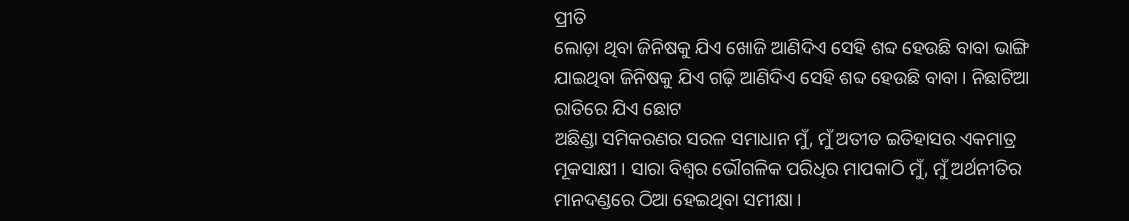ପ୍ରୀତି
ଲୋଡ଼ା ଥିବା ଜିନିଷକୁ ଯିଏ ଖୋଜି ଆଣିଦିଏ ସେହି ଶବ୍ଦ ହେଉଛି ବାବା ଭାଙ୍ଗି ଯାଇଥିବା ଜିନିଷକୁ ଯିଏ ଗଢ଼ି ଆଣିଦିଏ ସେହି ଶବ୍ଦ ହେଉଛି ବାବା । ନିଛାଟିଆ ରାତିରେ ଯିଏ ଛୋଟ
ଅଛିଣ୍ଡା ସମିକରଣର ସରଳ ସମାଧାନ ମୁଁ, ମୁଁ ଅତୀତ ଇତିହାସର ଏକମାତ୍ର ମୂକସାକ୍ଷୀ । ସାରା ବିଶ୍ୱର ଭୌଗଳିକ ପରିଧିର ମାପକାଠି ମୁଁ, ମୁଁ ଅର୍ଥନୀତିର ମାନଦଣ୍ଡରେ ଠିଆ ହେଇଥିବା ସମୀକ୍ଷା ।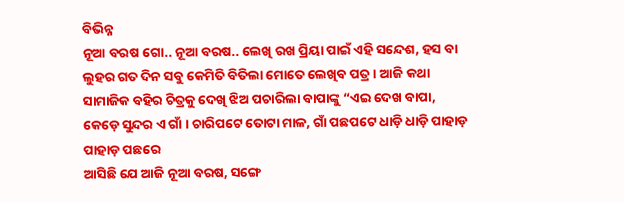ବିଭିନ୍ନ
ନୂଆ ବରଷ ଗୋ.. ନୂଆ ବରଷ.. ଲେଖି ରଖ ପ୍ରିୟା ପାଇଁ ଏହି ସନ୍ଦେଶ, ହସ ବା ଲୁହର ଗତ ଦିନ ସବୁ କେମିତି ବିତିଲା ମୋତେ ଲେଖିବ ପତ୍ର । ଆଜି କଥା
ସାମାଜିକ ବହିର ଚିତ୍ରକୁ ଦେଖି ଝିଅ ପଚାରିଲା ବାପାଙ୍କୁ “ଏଇ ଦେଖ ବାପା, କେଡ଼େ ସୁନ୍ଦର ଏ ଗାଁ । ଚାରିପଟେ ତୋଟା ମାଳ, ଗାଁ ପଛପଟେ ଧାଡ଼ି ଧାଡ଼ି ପାହାଡ଼ ପାହାଡ଼ ପଛରେ
ଆସିଛି ଯେ ଆଜି ନୂଆ ବରଷ, ସଙ୍ଗେ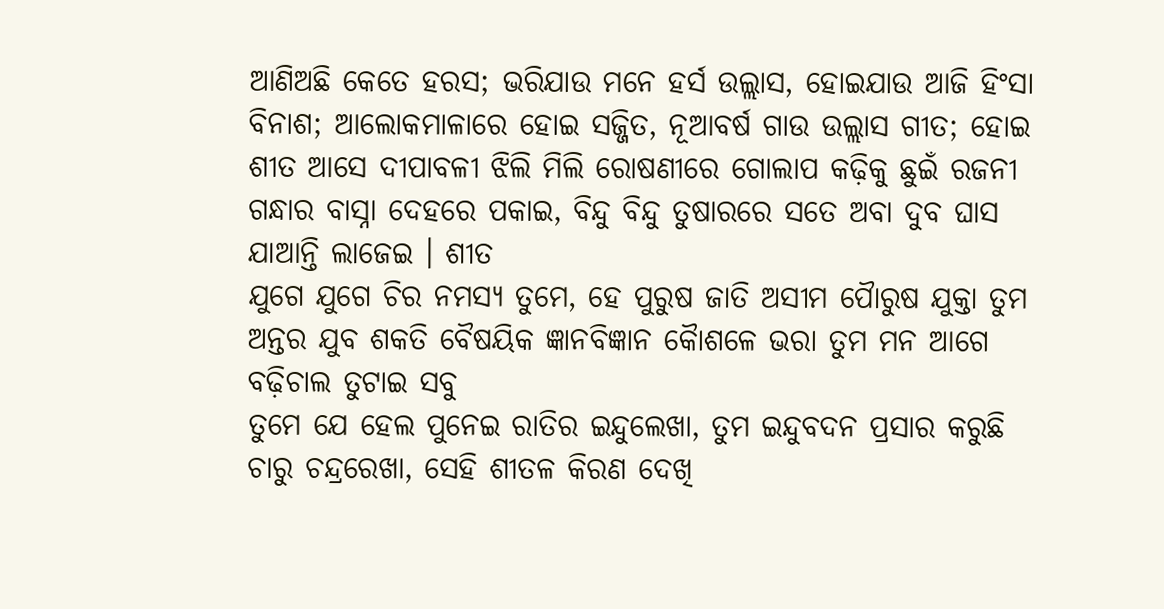ଆଣିଅଛି କେତେ ହରସ; ଭରିଯାଉ ମନେ ହର୍ସ ଉଲ୍ଲାସ, ହୋଇଯାଉ ଆଜି ହିଂସା ବିନାଶ; ଆଲୋକମାଳାରେ ହୋଇ ସଜ୍ଜିତ, ନୂଆବର୍ଷ ଗାଉ ଉଲ୍ଲାସ ଗୀତ; ହୋଇ
ଶୀତ ଆସେ ଦୀପାବଳୀ ଝିଲି ମିଲି ରୋଷଣୀରେ ଗୋଲାପ କଢ଼ିକୁ ଛୁଇଁ ରଜନୀ ଗନ୍ଧାର ବାସ୍ନା ଦେହରେ ପକାଇ, ବିନ୍ଦୁ ବିନ୍ଦୁ ତୁଷାରରେ ସତେ ଅବା ଦୁବ ଘାସ ଯାଆନ୍ତି ଲାଜେଇ । ଶୀତ
ଯୁଗେ ଯୁଗେ ଚିର ନମସ୍ୟ ତୁମେ, ହେ ପୁରୁଷ ଜାତି ଅସୀମ ପୈାରୁଷ ଯୁକ୍ତା ତୁମ ଅନ୍ତର ଯୁବ ଶକତି ବୈଷୟିକ ଜ୍ଞାନବିଜ୍ଞାନ କୈାଶଳେ ଭରା ତୁମ ମନ ଆଗେ ବଢ଼ିଚାଲ ତୁଟାଇ ସବୁ
ତୁମେ ଯେ ହେଲ ପୁନେଇ ରାତିର ଇନ୍ଦୁଲେଖା, ତୁମ ଇନ୍ଦୁବଦନ ପ୍ରସାର କରୁଛି ଚାରୁ ଚନ୍ଦ୍ରରେଖା, ସେହି ଶୀତଳ କିରଣ ଦେଖି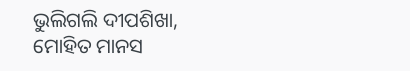ଭୁଲିଗଲି ଦୀପଶିଖା, ମୋହିତ ମାନସ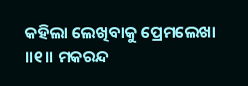କହିଲା ଲେଖିବାକୁ ପ୍ରେମଲେଖା ॥୧॥ ମକରନ୍ଦ